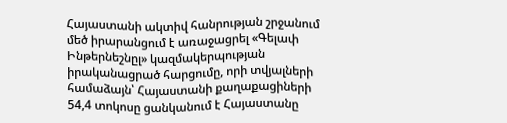Հայաստանի ակտիվ հանրության շրջանում մեծ իրարանցում է առաջացրել «Գելափ Ինթերնեշնըլ» կազմակերպության իրականացրած հարցումը, որի տվյալների համաձայն՝ Հայաստանի քաղաքացիների 54,4 տոկոսը ցանկանում է Հայաստանը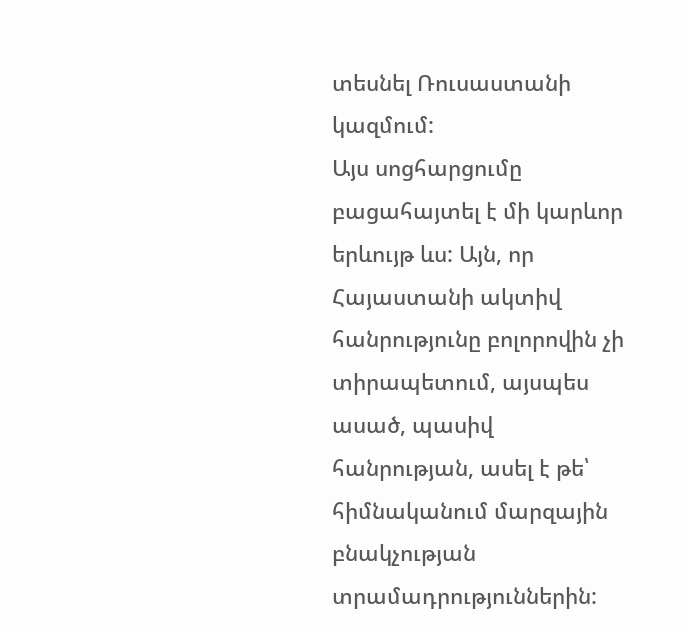տեսնել Ռուսաստանի կազմում:
Այս սոցհարցումը բացահայտել է մի կարևոր երևույթ ևս: Այն, որ Հայաստանի ակտիվ հանրությունը բոլորովին չի տիրապետում, այսպես ասած, պասիվ հանրության, ասել է թե՝ հիմնականում մարզային բնակչության տրամադրություններին: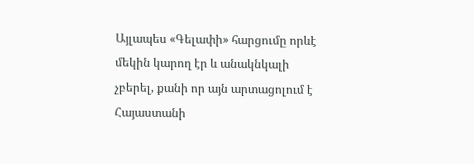Այլապես «Գելափի» հարցումը որևէ մեկին կարող էր և անակնկալի չբերել, քանի որ այն արտացոլում է Հայաստանի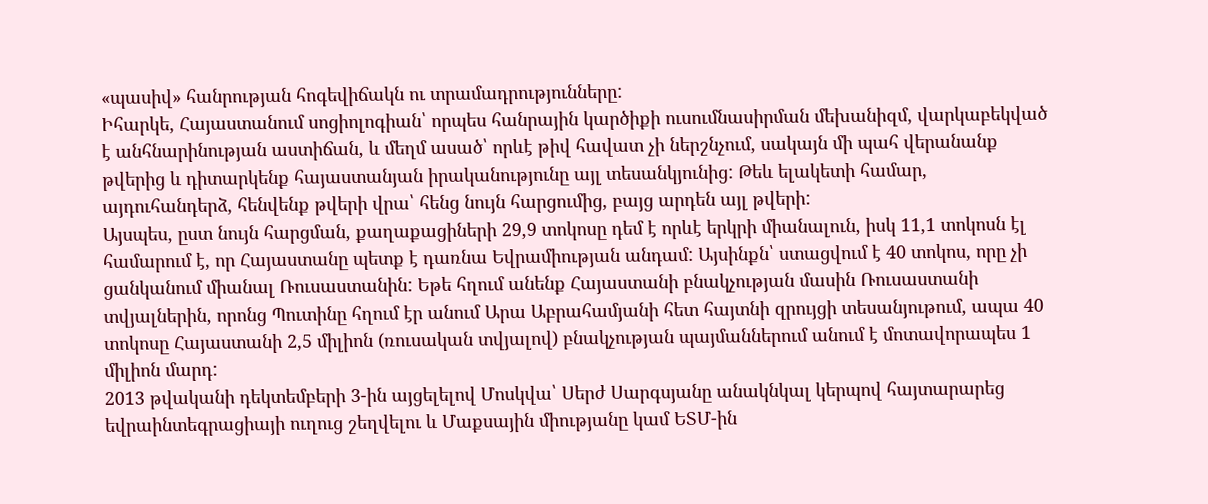«պասիվ» հանրության հոգեվիճակն ու տրամադրությունները:
Իհարկե, Հայաստանում սոցիոլոգիան՝ որպես հանրային կարծիքի ուսումնասիրման մեխանիզմ, վարկաբեկված է անհնարինության աստիճան, և մեղմ ասած՝ որևէ թիվ հավատ չի ներշնչում, սակայն մի պահ վերանանք թվերից և դիտարկենք հայաստանյան իրականությունը այլ տեսանկյունից: Թեև ելակետի համար, այդուհանդերձ, հենվենք թվերի վրա՝ հենց նույն հարցումից, բայց արդեն այլ թվերի:
Այսպես, ըստ նույն հարցման, քաղաքացիների 29,9 տոկոսը դեմ է որևէ երկրի միանալուն, իսկ 11,1 տոկոսն էլ համարում է, որ Հայաստանը պետք է դառնա Եվրամիության անդամ: Այսինքն՝ ստացվում է 40 տոկոս, որը չի ցանկանում միանալ Ռուսաստանին: Եթե հղում անենք Հայաստանի բնակչության մասին Ռուսաստանի տվյալներին, որոնց Պուտինը հղում էր անում Արա Աբրահամյանի հետ հայտնի զրույցի տեսանյութում, ապա 40 տոկոսը Հայաստանի 2,5 միլիոն (ռուսական տվյալով) բնակչության պայմաններում անում է մոտավորապես 1 միլիոն մարդ:
2013 թվականի դեկտեմբերի 3-ին այցելելով Մոսկվա՝ Սերժ Սարգսյանը անակնկալ կերպով հայտարարեց եվրաինտեգրացիայի ուղուց շեղվելու և Մաքսային միությանը կամ ԵՏՄ-ին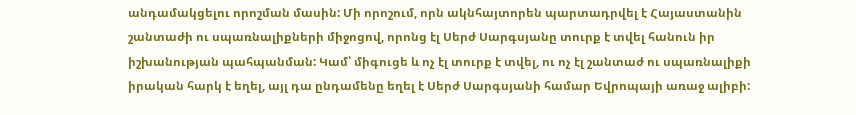անդամակցելու որոշման մասին: Մի որոշում, որն ակնհայտորեն պարտադրվել է Հայաստանին շանտաժի ու սպառնալիքների միջոցով, որոնց էլ Սերժ Սարգսյանը տուրք է տվել հանուն իր իշխանության պահպանման: Կամ՝ միգուցե և ոչ էլ տուրք է տվել, ու ոչ էլ շանտաժ ու սպառնալիքի իրական հարկ է եղել, այլ դա ընդամենը եղել է Սերժ Սարգսյանի համար Եվրոպայի առաջ ալիբի: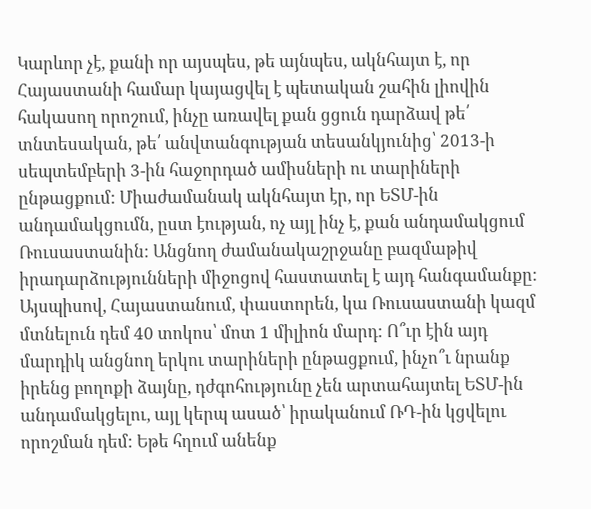Կարևոր չէ, քանի որ այսպես, թե այնպես, ակնհայտ է, որ Հայաստանի համար կայացվել է պետական շահին լիովին հակասող որոշում, ինչը առավել քան ցցուն դարձավ թե՛ տնտեսական, թե՛ անվտանգության տեսանկյունից՝ 2013-ի սեպտեմբերի 3-ին հաջորդած ամիսների ու տարիների ընթացքում: Միաժամանակ ակնհայտ էր, որ ԵՏՄ-ին անդամակցումն, ըստ էության, ոչ այլ ինչ է, քան անդամակցում Ռուսաստանին: Անցնող ժամանակաշրջանը բազմաթիվ իրադարձությունների միջոցով հաստատել է այդ հանգամանքը:
Այսպիսով, Հայաստանում, փաստորեն, կա Ռուսաստանի կազմ մտնելուն դեմ 40 տոկոս՝ մոտ 1 միլիոն մարդ: Ո՞ւր էին այդ մարդիկ անցնող երկու տարիների ընթացքում, ինչո՞ւ նրանք իրենց բողոքի ձայնը, դժգոհությունը չեն արտահայտել ԵՏՄ-ին անդամակցելու, այլ կերպ ասած՝ իրականում ՌԴ-ին կցվելու որոշման դեմ: Եթե հղում անենք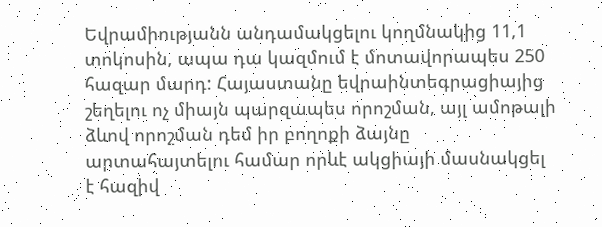Եվրամիությանն անդամակցելու կողմնակից 11,1 տոկոսին, ապա դա կազմում է մոտավորապես 250 հազար մարդ: Հայաստանը եվրաինտեգրացիայից շեղելու ոչ միայն պարզապես որոշման, այլ ամոթալի ձևով որոշման դեմ իր բողոքի ձայնը արտահայտելու համար որևէ ակցիայի մասնակցել է հազիվ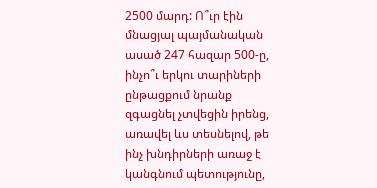2500 մարդ: Ո՞ւր էին մնացյալ պայմանական ասած 247 հազար 500-ը, ինչո՞ւ երկու տարիների ընթացքում նրանք զգացնել չտվեցին իրենց, առավել ևս տեսնելով, թե ինչ խնդիրների առաջ է կանգնում պետությունը,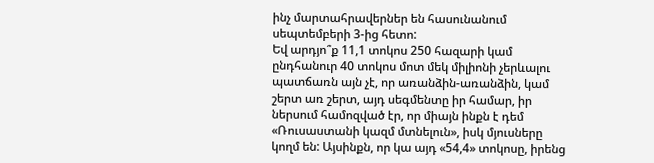ինչ մարտահրավերներ են հասունանում սեպտեմբերի 3-ից հետո:
Եվ արդյո՞ք 11,1 տոկոս 250 հազարի կամ ընդհանուր 40 տոկոս մոտ մեկ միլիոնի չերևալու պատճառն այն չէ, որ առանձին-առանձին, կամ շերտ առ շերտ, այդ սեգմենտը իր համար, իր ներսում համոզված էր, որ միայն ինքն է դեմ «Ռուսաստանի կազմ մտնելուն», իսկ մյուսները կողմ են: Այսինքն, որ կա այդ «54,4» տոկոսը, իրենց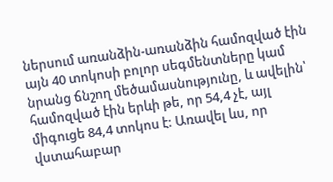ներսում առանձին-առանձին համոզված էին այն 40 տոկոսի բոլոր սեգմենտները կամ նրանց ճնշող մեծամասնությունը, և ավելին՝ համոզված էին երևի թե, որ 54,4 չէ, այլ միգուցե 84,4 տոկոս է: Առավել ևս, որ վստահաբար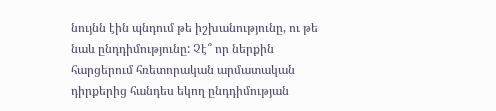նույնն էին պնդում թե իշխանությունը, ու թե նաև ընդդիմությունը: Չէ՞ որ ներքին հարցերում հռետորական արմատական դիրքերից հանդես եկող ընդդիմության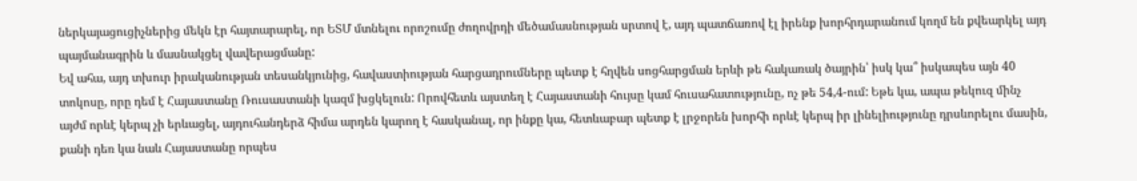ներկայացուցիչներից մեկն էր հայտարարել, որ ԵՏՄ մտնելու որոշումը ժողովրդի մեծամասնության սրտով է, այդ պատճառով էլ իրենք խորհրդարանում կողմ են քվեարկել այդ պայմանագրին և մասնակցել վավերացմանը:
Եվ ահա, այդ տխուր իրականության տեսանկյունից, հավաստիության հարցադրումները պետք է հղվեն սոցհարցման երևի թե հակառակ ծայրին՝ իսկ կա՞ իսկապես այն 40 տոկոսը, որը դեմ է Հայաստանը Ռուսաստանի կազմ խցկելուն: Որովհետև այստեղ է Հայաստանի հույսը կամ հուսահատությունը, ոչ թե 54,4-ում: Եթե կա, ապա թեկուզ մինչ այժմ որևէ կերպ չի երևացել, այդուհանդերձ հիմա արդեն կարող է հասկանալ, որ ինքը կա, հետևաբար պետք է լրջորեն խորհի որևէ կերպ իր լինելիությունը դրսևորելու մասին, քանի դեռ կա նաև Հայաստանը որպես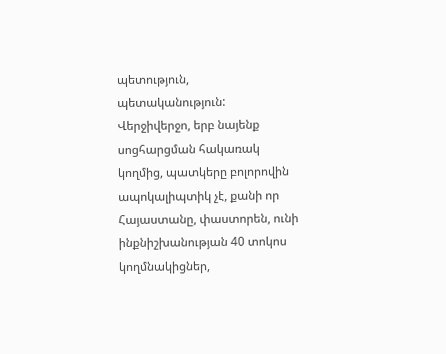պետություն, պետականություն:
Վերջիվերջո, երբ նայենք սոցհարցման հակառակ կողմից, պատկերը բոլորովին ապոկալիպտիկ չէ, քանի որ Հայաստանը, փաստորեն, ունի ինքնիշխանության 40 տոկոս կողմնակիցներ,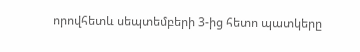որովհետև սեպտեմբերի 3-ից հետո պատկերը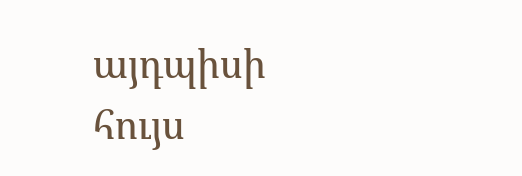այդպիսի հույս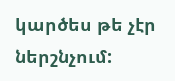կարծես թե չէր ներշնչում: